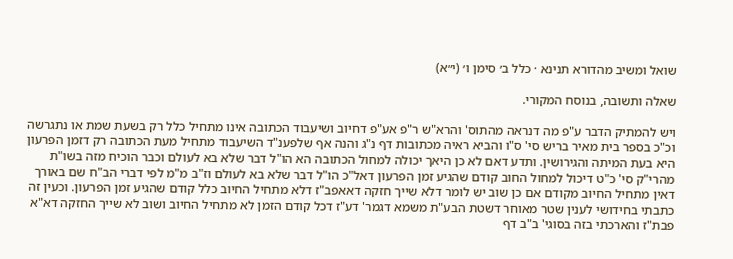שואל ומשיב מהדורא תנינא · כלל ב׳ סימן ו׳ (י״א)

שאלה ותשובה, בנוסח המקורי.

ויש להמתיק הדבר ע"פ מה דנראה מהתוס' והרא"ש ר"פ אע"פ דחיוב ושיעבוד הכתובה אינו מתחיל כלל רק בשעת שמת או נתגרשה וכ"כ בספר בית מאיר בריש סי' ס"ו והביא ראיה מכתובות דף נ"ג והנה אף שלפענ"ד השיעבוד מתחיל מעת הכתובה רק דזמן הפרעון היא בעת המיתה והגירושין. ותדע דאם לא כן היאך יכולה למחול הכתובה הא הו"ל דבר שלא בא לעולם וכבר הוכיח מזה בשו"ת מהרי"ק סי' כ"ט דיכול למחול החוב קודם שהגיע זמן הפרעון דאל"כ הו"ל דבר שלא בא לעולם וז"ב מ"מ לפי דברי הב"ח שם באורך דאין מתחיל החיוב מקודם אם כן שוב יש לומר דלא שייך חזקה דאאפב"ז דלא מתחיל החיוב כלל קודם שהגיע זמן הפרעון. וכעין זה כתבתי בחידושי לענין שטר מאוחר דשטת הבע"ת משמא דגמר' דע"ז דכל קודם הזמן לא מתחיל החיוב ושוב לא שייך החזקה דא"א פבת"ז והארכתי בזה בסוגי' ב"ב דף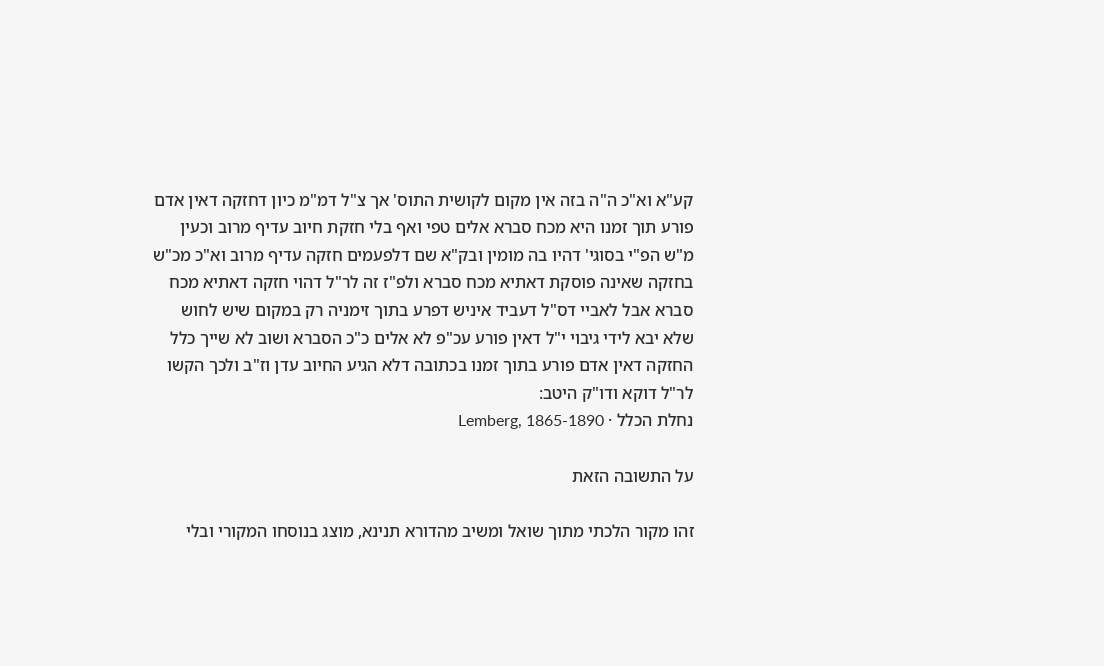קע"א וא"כ ה"ה בזה אין מקום לקושית התוס' אך צ"ל דמ"מ כיון דחזקה דאין אדם פורע תוך זמנו היא מכח סברא אלים טפי ואף בלי חזקת חיוב עדיף מרוב וכעין מ"ש הפ"י בסוגי' דהיו בה מומין ובק"א שם דלפעמים חזקה עדיף מרוב וא"כ מכ"ש בחזקה שאינה פוסקת דאתיא מכח סברא ולפ"ז זה לר"ל דהוי חזקה דאתיא מכח סברא אבל לאביי דס"ל דעביד איניש דפרע בתוך זימניה רק במקום שיש לחוש שלא יבא לידי גיבוי י"ל דאין פורע עכ"פ לא אלים כ"כ הסברא ושוב לא שייך כלל החזקה דאין אדם פורע בתוך זמנו בכתובה דלא הגיע החיוב עדן וז"ב ולכך הקשו לר"ל דוקא ודו"ק היטב:
נחלת הכלל · Lemberg, 1865-1890

על התשובה הזאת

זהו מקור הלכתי מתוך שואל ומשיב מהדורא תנינא, מוצג בנוסחו המקורי ובלי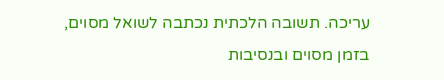עריכה. תשובה הלכתית נכתבה לשואל מסוים, בזמן מסוים ובנסיבות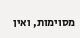מסוימות, ואין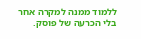ללמוד ממנה למקרה אחר בלי הכרעה של פוסק.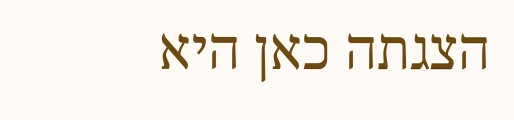הצגתה כאן היא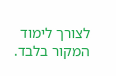לצורך לימוד המקור בלבד.